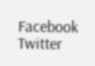Facebook Twitter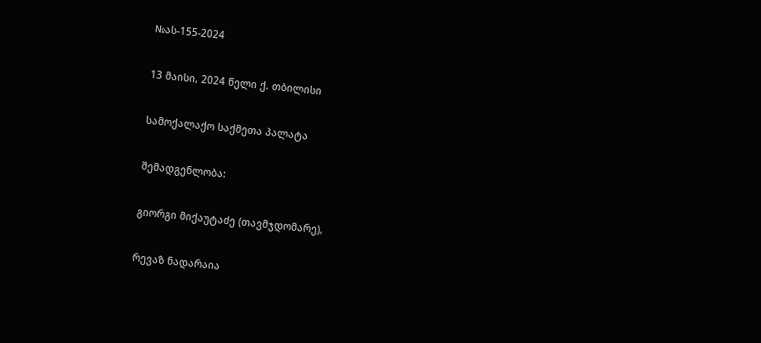№ას-155-2024

13 მაისი, 2024 წელი ქ. თბილისი

სამოქალაქო საქმეთა პალატა

შემადგენლობა:

გიორგი მიქაუტაძე (თავმჯდომარე),

რევაზ ნადარაია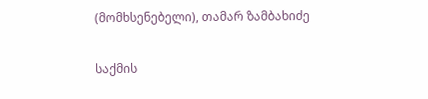(მომხსენებელი), თამარ ზამბახიძე

საქმის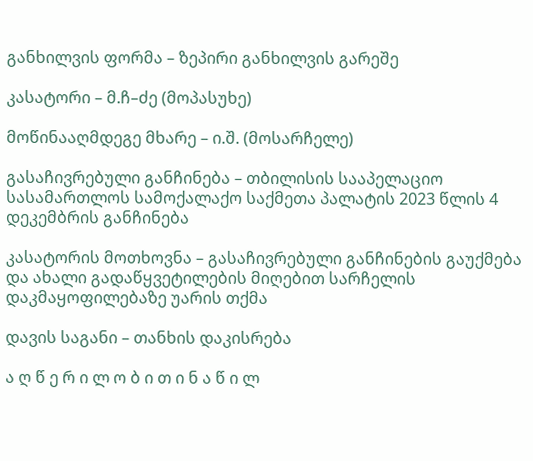განხილვის ფორმა – ზეპირი განხილვის გარეშე

კასატორი – მ.ჩ–ძე (მოპასუხე)

მოწინააღმდეგე მხარე – ი.შ. (მოსარჩელე)

გასაჩივრებული განჩინება – თბილისის სააპელაციო სასამართლოს სამოქალაქო საქმეთა პალატის 2023 წლის 4 დეკემბრის განჩინება

კასატორის მოთხოვნა – გასაჩივრებული განჩინების გაუქმება და ახალი გადაწყვეტილების მიღებით სარჩელის დაკმაყოფილებაზე უარის თქმა

დავის საგანი – თანხის დაკისრება

ა ღ წ ე რ ი ლ ო ბ ი თ ი ნ ა წ ი ლ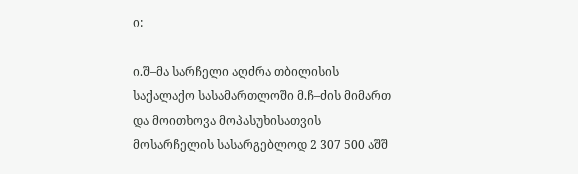ი:

ი.შ–მა სარჩელი აღძრა თბილისის საქალაქო სასამართლოში მ.ჩ–ძის მიმართ და მოითხოვა მოპასუხისათვის მოსარჩელის სასარგებლოდ 2 307 500 აშშ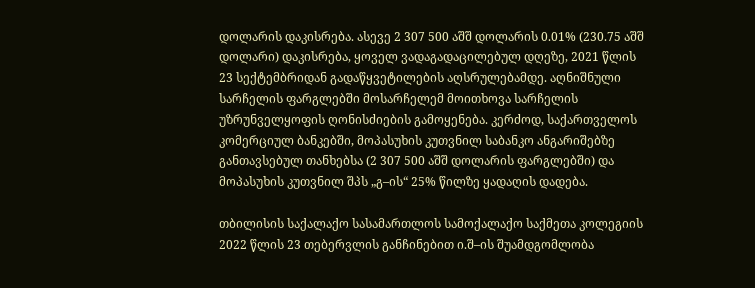დოლარის დაკისრება. ასევე 2 307 500 აშშ დოლარის 0.01% (230.75 აშშ დოლარი) დაკისრება, ყოველ ვადაგადაცილებულ დღეზე, 2021 წლის 23 სექტემბრიდან გადაწყვეტილების აღსრულებამდე. აღნიშნული სარჩელის ფარგლებში მოსარჩელემ მოითხოვა სარჩელის უზრუნველყოფის ღონისძიების გამოყენება. კერძოდ, საქართველოს კომერციულ ბანკებში, მოპასუხის კუთვნილ საბანკო ანგარიშებზე განთავსებულ თანხებსა (2 307 500 აშშ დოლარის ფარგლებში) და მოპასუხის კუთვნილ შპს „გ–ის“ 25% წილზე ყადაღის დადება.

თბილისის საქალაქო სასამართლოს სამოქალაქო საქმეთა კოლეგიის 2022 წლის 23 თებერვლის განჩინებით ი.შ–ის შუამდგომლობა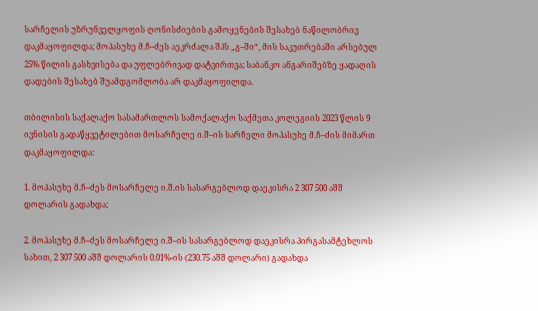სარჩელის უზრუნველყოფის ღონისძიების გამოყენების შესახებ ნაწილობრივ დაკმაყოფილდა; მოპასუხე მ.ჩ–ძეს აეკრძალა შპს „გ–ში“, მის საკუთრებაში არსებულ 25% წილის გასხვისება და უფლებრივად დატვირთვა; საბანკო ანგარიშებზე ყადაღის დადების შესახებ შუამდგომლობა არ დაკმაყოფილდა.

თბილისის საქალაქო სასამართლოს სამოქალაქო საქმეთა კოლეგიის 2023 წლის 9 ივნისის გადაწყვეტილებით მოსარჩელე ი.შ–ის სარჩელი მოპასუხე მ.ჩ–ძის მიმართ დაკმაყოფილდა:

1. მოპასუხე მ.ჩ–ძეს მოსარჩელე ი.შ.ის სასარგებლოდ დაეკისრა 2 307 500 აშშ დოლარის გადახდა;

2. მოპასუხე მ.ჩ–ძეს მოსარჩელე ი.შ–ის სასარგებლოდ დაეკისრა პირგასამტეხლოს სახით, 2 307 500 აშშ დოლარის 0.01%-ის (230.75 აშშ დოლარი) გადახდა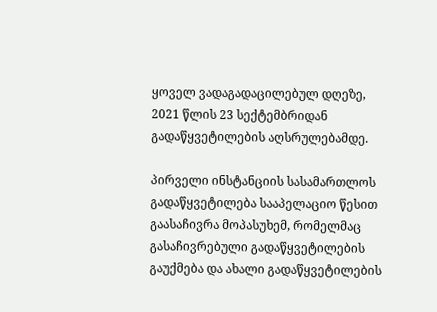ყოველ ვადაგადაცილებულ დღეზე, 2021 წლის 23 სექტემბრიდან გადაწყვეტილების აღსრულებამდე.

პირველი ინსტანციის სასამართლოს გადაწყვეტილება სააპელაციო წესით გაასაჩივრა მოპასუხემ, რომელმაც გასაჩივრებული გადაწყვეტილების გაუქმება და ახალი გადაწყვეტილების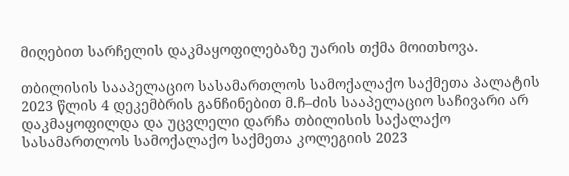მიღებით სარჩელის დაკმაყოფილებაზე უარის თქმა მოითხოვა.

თბილისის სააპელაციო სასამართლოს სამოქალაქო საქმეთა პალატის 2023 წლის 4 დეკემბრის განჩინებით მ.ჩ–ძის სააპელაციო საჩივარი არ დაკმაყოფილდა და უცვლელი დარჩა თბილისის საქალაქო სასამართლოს სამოქალაქო საქმეთა კოლეგიის 2023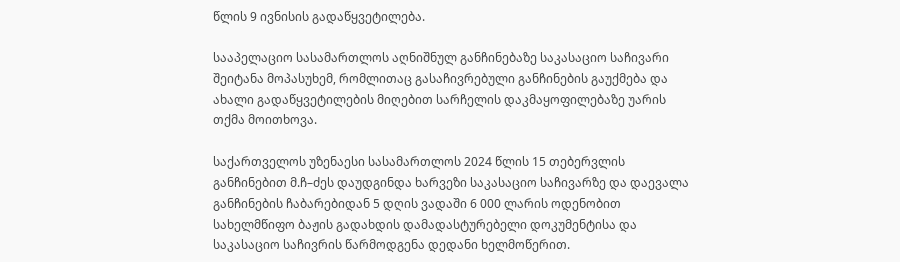წლის 9 ივნისის გადაწყვეტილება.

სააპელაციო სასამართლოს აღნიშნულ განჩინებაზე საკასაციო საჩივარი შეიტანა მოპასუხემ, რომლითაც გასაჩივრებული განჩინების გაუქმება და ახალი გადაწყვეტილების მიღებით სარჩელის დაკმაყოფილებაზე უარის თქმა მოითხოვა.

საქართველოს უზენაესი სასამართლოს 2024 წლის 15 თებერვლის განჩინებით მ.ჩ–ძეს დაუდგინდა ხარვეზი საკასაციო საჩივარზე და დაევალა განჩინების ჩაბარებიდან 5 დღის ვადაში 6 000 ლარის ოდენობით სახელმწიფო ბაჟის გადახდის დამადასტურებელი დოკუმენტისა და საკასაციო საჩივრის წარმოდგენა დედანი ხელმოწერით.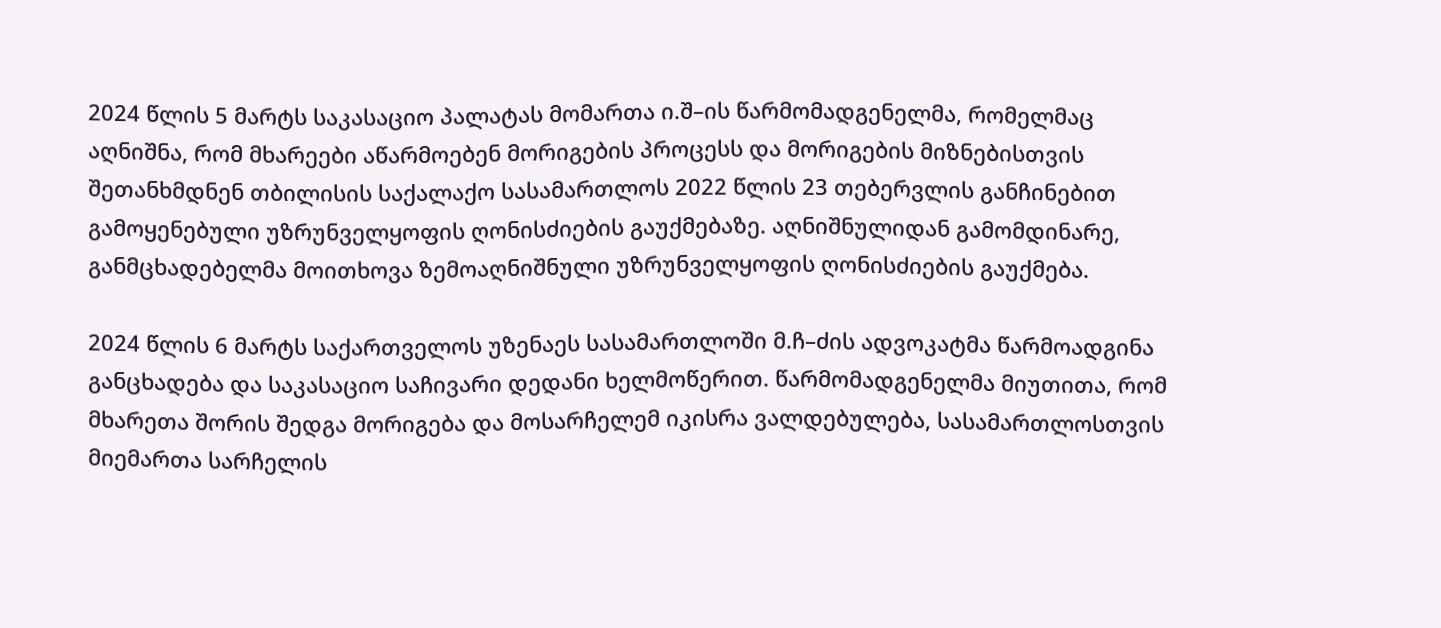2024 წლის 5 მარტს საკასაციო პალატას მომართა ი.შ–ის წარმომადგენელმა, რომელმაც აღნიშნა, რომ მხარეები აწარმოებენ მორიგების პროცესს და მორიგების მიზნებისთვის შეთანხმდნენ თბილისის საქალაქო სასამართლოს 2022 წლის 23 თებერვლის განჩინებით გამოყენებული უზრუნველყოფის ღონისძიების გაუქმებაზე. აღნიშნულიდან გამომდინარე, განმცხადებელმა მოითხოვა ზემოაღნიშნული უზრუნველყოფის ღონისძიების გაუქმება.

2024 წლის 6 მარტს საქართველოს უზენაეს სასამართლოში მ.ჩ–ძის ადვოკატმა წარმოადგინა განცხადება და საკასაციო საჩივარი დედანი ხელმოწერით. წარმომადგენელმა მიუთითა, რომ მხარეთა შორის შედგა მორიგება და მოსარჩელემ იკისრა ვალდებულება, სასამართლოსთვის მიემართა სარჩელის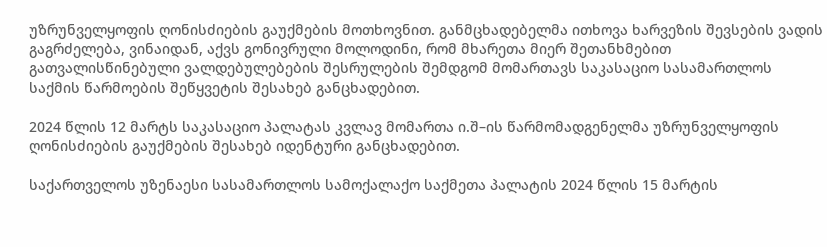უზრუნველყოფის ღონისძიების გაუქმების მოთხოვნით. განმცხადებელმა ითხოვა ხარვეზის შევსების ვადის გაგრძელება, ვინაიდან, აქვს გონივრული მოლოდინი, რომ მხარეთა მიერ შეთანხმებით გათვალისწინებული ვალდებულებების შესრულების შემდგომ მომართავს საკასაციო სასამართლოს საქმის წარმოების შეწყვეტის შესახებ განცხადებით.

2024 წლის 12 მარტს საკასაციო პალატას კვლავ მომართა ი.შ–ის წარმომადგენელმა უზრუნველყოფის ღონისძიების გაუქმების შესახებ იდენტური განცხადებით.

საქართველოს უზენაესი სასამართლოს სამოქალაქო საქმეთა პალატის 2024 წლის 15 მარტის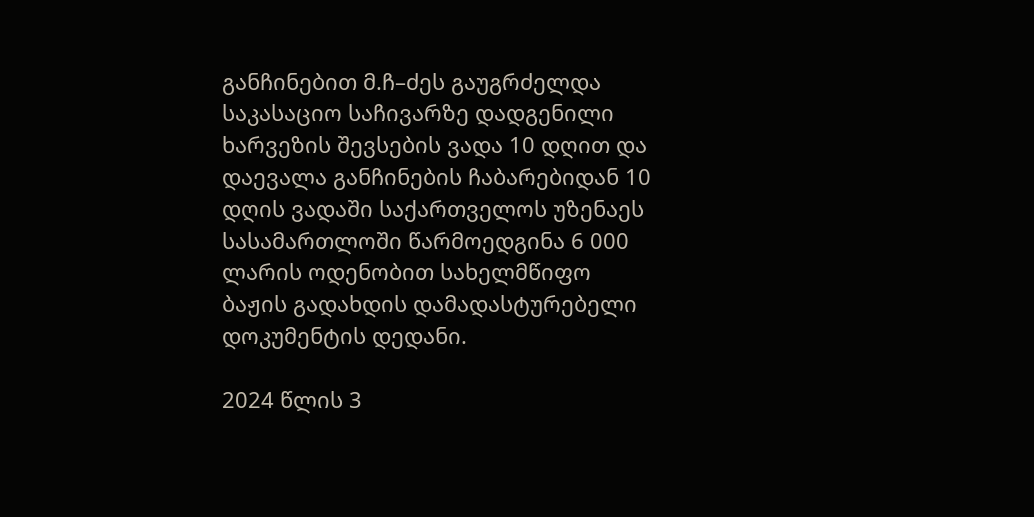განჩინებით მ.ჩ–ძეს გაუგრძელდა საკასაციო საჩივარზე დადგენილი ხარვეზის შევსების ვადა 10 დღით და დაევალა განჩინების ჩაბარებიდან 10 დღის ვადაში საქართველოს უზენაეს სასამართლოში წარმოედგინა 6 000 ლარის ოდენობით სახელმწიფო ბაჟის გადახდის დამადასტურებელი დოკუმენტის დედანი.

2024 წლის 3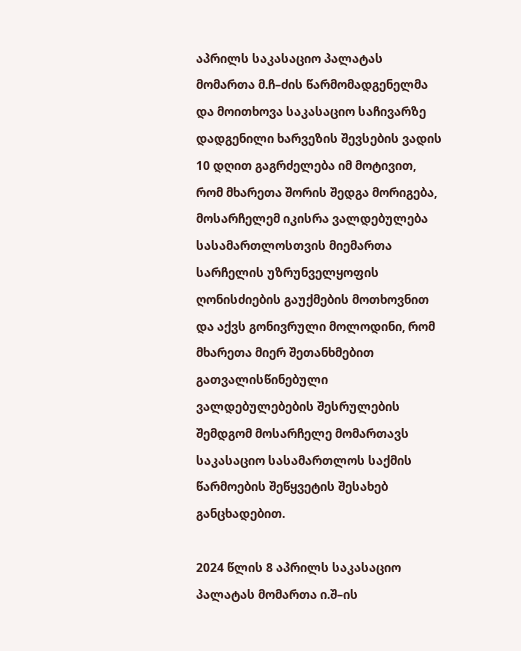აპრილს საკასაციო პალატას მომართა მ.ჩ–ძის წარმომადგენელმა და მოითხოვა საკასაციო საჩივარზე დადგენილი ხარვეზის შევსების ვადის 10 დღით გაგრძელება იმ მოტივით, რომ მხარეთა შორის შედგა მორიგება, მოსარჩელემ იკისრა ვალდებულება სასამართლოსთვის მიემართა სარჩელის უზრუნველყოფის ღონისძიების გაუქმების მოთხოვნით და აქვს გონივრული მოლოდინი, რომ მხარეთა მიერ შეთანხმებით გათვალისწინებული ვალდებულებების შესრულების შემდგომ მოსარჩელე მომართავს საკასაციო სასამართლოს საქმის წარმოების შეწყვეტის შესახებ განცხადებით.

2024 წლის 8 აპრილს საკასაციო პალატას მომართა ი.შ–ის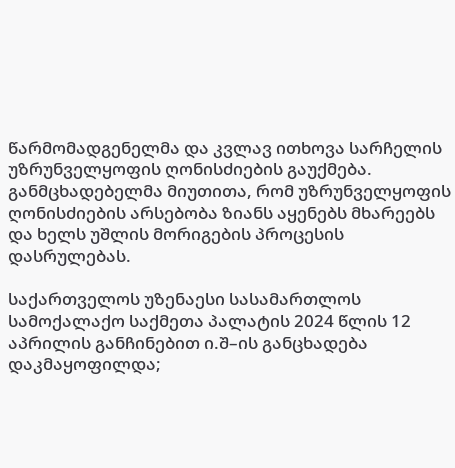წარმომადგენელმა და კვლავ ითხოვა სარჩელის უზრუნველყოფის ღონისძიების გაუქმება. განმცხადებელმა მიუთითა, რომ უზრუნველყოფის ღონისძიების არსებობა ზიანს აყენებს მხარეებს და ხელს უშლის მორიგების პროცესის დასრულებას.

საქართველოს უზენაესი სასამართლოს სამოქალაქო საქმეთა პალატის 2024 წლის 12 აპრილის განჩინებით ი.შ–ის განცხადება დაკმაყოფილდა;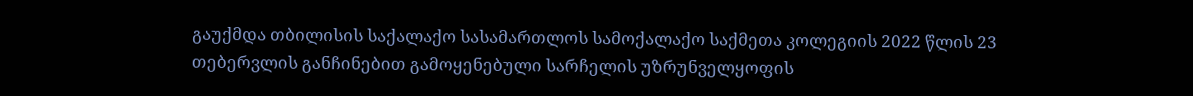გაუქმდა თბილისის საქალაქო სასამართლოს სამოქალაქო საქმეთა კოლეგიის 2022 წლის 23 თებერვლის განჩინებით გამოყენებული სარჩელის უზრუნველყოფის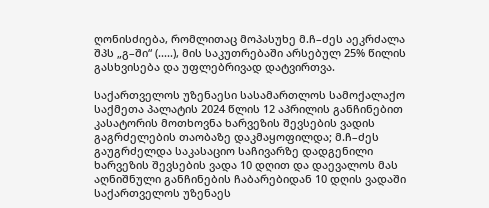ღონისძიება, რომლითაც მოპასუხე მ.ჩ–ძეს აეკრძალა შპს „გ–ში“ (.....), მის საკუთრებაში არსებულ 25% წილის გასხვისება და უფლებრივად დატვირთვა.

საქართველოს უზენაესი სასამართლოს სამოქალაქო საქმეთა პალატის 2024 წლის 12 აპრილის განჩინებით კასატორის მოთხოვნა ხარვეზის შევსების ვადის გაგრძელების თაობაზე დაკმაყოფილდა; მ.ჩ–ძეს გაუგრძელდა საკასაციო საჩივარზე დადგენილი ხარვეზის შევსების ვადა 10 დღით და დაევალოს მას აღნიშნული განჩინების ჩაბარებიდან 10 დღის ვადაში საქართველოს უზენაეს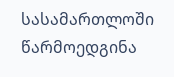სასამართლოში წარმოედგინა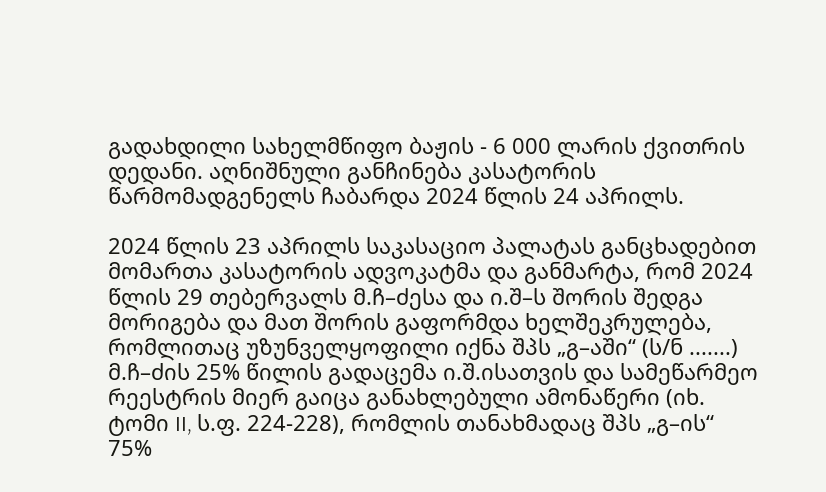გადახდილი სახელმწიფო ბაჟის - 6 000 ლარის ქვითრის დედანი. აღნიშნული განჩინება კასატორის წარმომადგენელს ჩაბარდა 2024 წლის 24 აპრილს.

2024 წლის 23 აპრილს საკასაციო პალატას განცხადებით მომართა კასატორის ადვოკატმა და განმარტა, რომ 2024 წლის 29 თებერვალს მ.ჩ–ძესა და ი.შ–ს შორის შედგა მორიგება და მათ შორის გაფორმდა ხელშეკრულება, რომლითაც უზუნველყოფილი იქნა შპს „გ–აში“ (ს/ნ .......) მ.ჩ–ძის 25% წილის გადაცემა ი.შ.ისათვის და სამეწარმეო რეესტრის მიერ გაიცა განახლებული ამონაწერი (იხ. ტომი II, ს.ფ. 224-228), რომლის თანახმადაც შპს „გ–ის“ 75%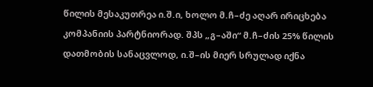წილის მესაკუთრეა ი.შ.ი, ხოლო მ.ჩ–ძე აღარ ირიცხება კომპანიის პარტნიორად. შპს „გ–აში“ მ.ჩ–ძის 25% წილის დათმობის სანაცვლოდ, ი.შ–ის მიერ სრულად იქნა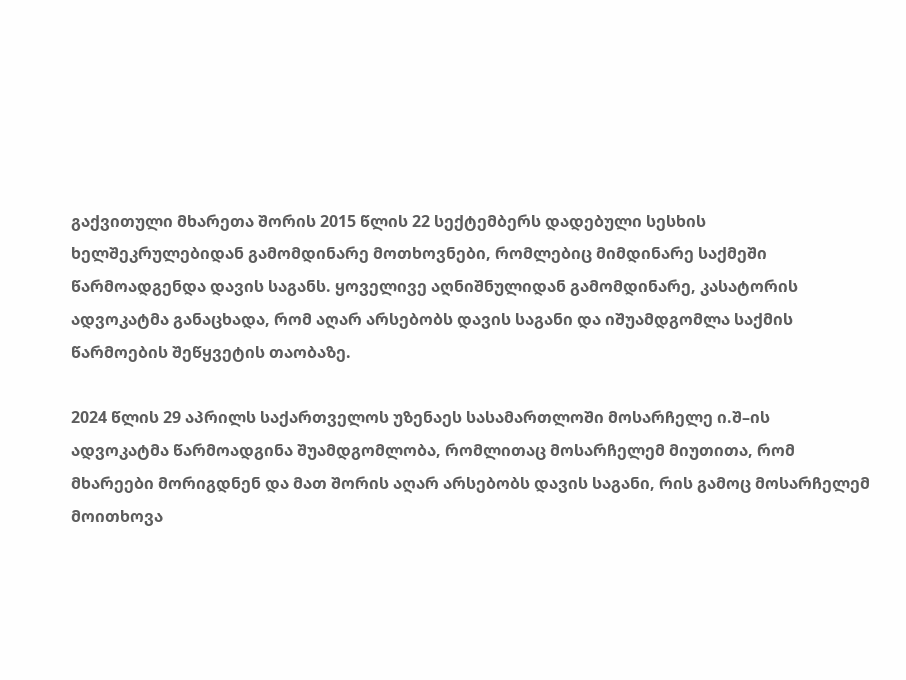გაქვითული მხარეთა შორის 2015 წლის 22 სექტემბერს დადებული სესხის ხელშეკრულებიდან გამომდინარე მოთხოვნები, რომლებიც მიმდინარე საქმეში წარმოადგენდა დავის საგანს. ყოველივე აღნიშნულიდან გამომდინარე, კასატორის ადვოკატმა განაცხადა, რომ აღარ არსებობს დავის საგანი და იშუამდგომლა საქმის წარმოების შეწყვეტის თაობაზე.

2024 წლის 29 აპრილს საქართველოს უზენაეს სასამართლოში მოსარჩელე ი.შ–ის ადვოკატმა წარმოადგინა შუამდგომლობა, რომლითაც მოსარჩელემ მიუთითა, რომ მხარეები მორიგდნენ და მათ შორის აღარ არსებობს დავის საგანი, რის გამოც მოსარჩელემ მოითხოვა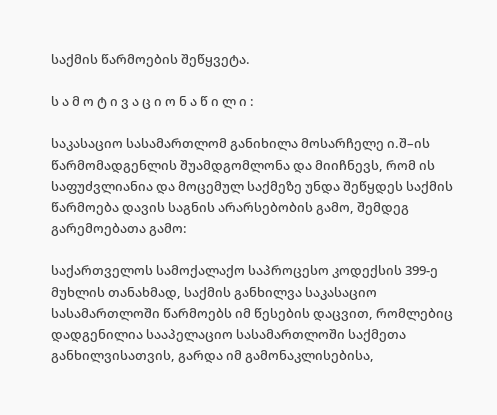საქმის წარმოების შეწყვეტა.

ს ა მ ო ტ ი ვ ა ც ი ო ნ ა წ ი ლ ი :

საკასაციო სასამართლომ განიხილა მოსარჩელე ი.შ–ის წარმომადგენლის შუამდგომლონა და მიიჩნევს, რომ ის საფუძვლიანია და მოცემულ საქმეზე უნდა შეწყდეს საქმის წარმოება დავის საგნის არარსებობის გამო, შემდეგ გარემოებათა გამო:

საქართველოს სამოქალაქო საპროცესო კოდექსის 399-ე მუხლის თანახმად, საქმის განხილვა საკასაციო სასამართლოში წარმოებს იმ წესების დაცვით, რომლებიც დადგენილია სააპელაციო სასამართლოში საქმეთა განხილვისათვის, გარდა იმ გამონაკლისებისა,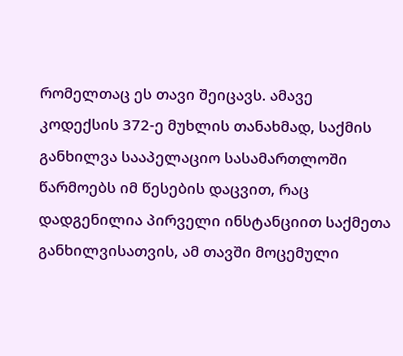რომელთაც ეს თავი შეიცავს. ამავე კოდექსის 372-ე მუხლის თანახმად, საქმის განხილვა სააპელაციო სასამართლოში წარმოებს იმ წესების დაცვით, რაც დადგენილია პირველი ინსტანციით საქმეთა განხილვისათვის, ამ თავში მოცემული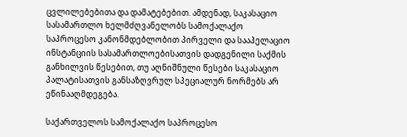ცვლილებებითა და დამატებებით. ამდენად, საკასაციო სასამართლო ხელმძღვანელობს სამოქალაქო საპროცესო კანონმდებლობით პირველი და სააპელაციო ინსტანციის სასამართლოებისათვის დადგენილი საქმის განხილვის წესებით, თუ აღნიშნული წესები საკასაციო პალატისათვის განსაზღვრულ სპეციალურ ნორმებს არ ეწინააღმდეგება.

საქართველოს სამოქალაქო საპროცესო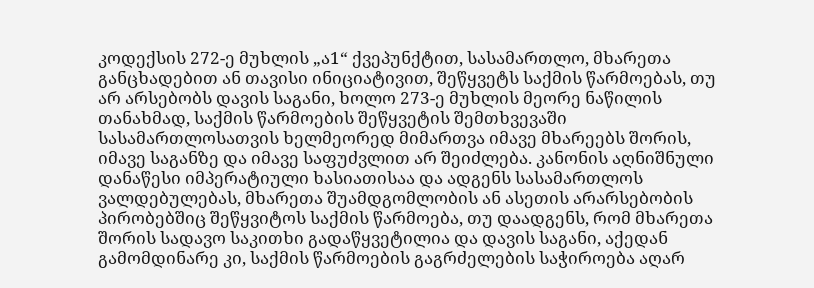კოდექსის 272-ე მუხლის „ა1“ ქვეპუნქტით, სასამართლო, მხარეთა განცხადებით ან თავისი ინიციატივით, შეწყვეტს საქმის წარმოებას, თუ არ არსებობს დავის საგანი, ხოლო 273-ე მუხლის მეორე ნაწილის თანახმად, საქმის წარმოების შეწყვეტის შემთხვევაში სასამართლოსათვის ხელმეორედ მიმართვა იმავე მხარეებს შორის, იმავე საგანზე და იმავე საფუძვლით არ შეიძლება. კანონის აღნიშნული დანაწესი იმპერატიული ხასიათისაა და ადგენს სასამართლოს ვალდებულებას, მხარეთა შუამდგომლობის ან ასეთის არარსებობის პირობებშიც შეწყვიტოს საქმის წარმოება, თუ დაადგენს, რომ მხარეთა შორის სადავო საკითხი გადაწყვეტილია და დავის საგანი, აქედან გამომდინარე კი, საქმის წარმოების გაგრძელების საჭიროება აღარ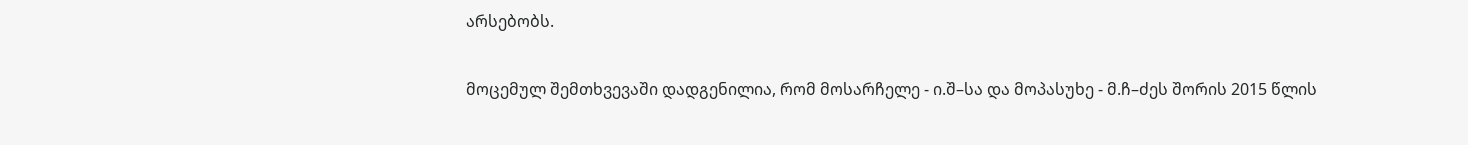არსებობს.

მოცემულ შემთხვევაში დადგენილია, რომ მოსარჩელე - ი.შ–სა და მოპასუხე - მ.ჩ–ძეს შორის 2015 წლის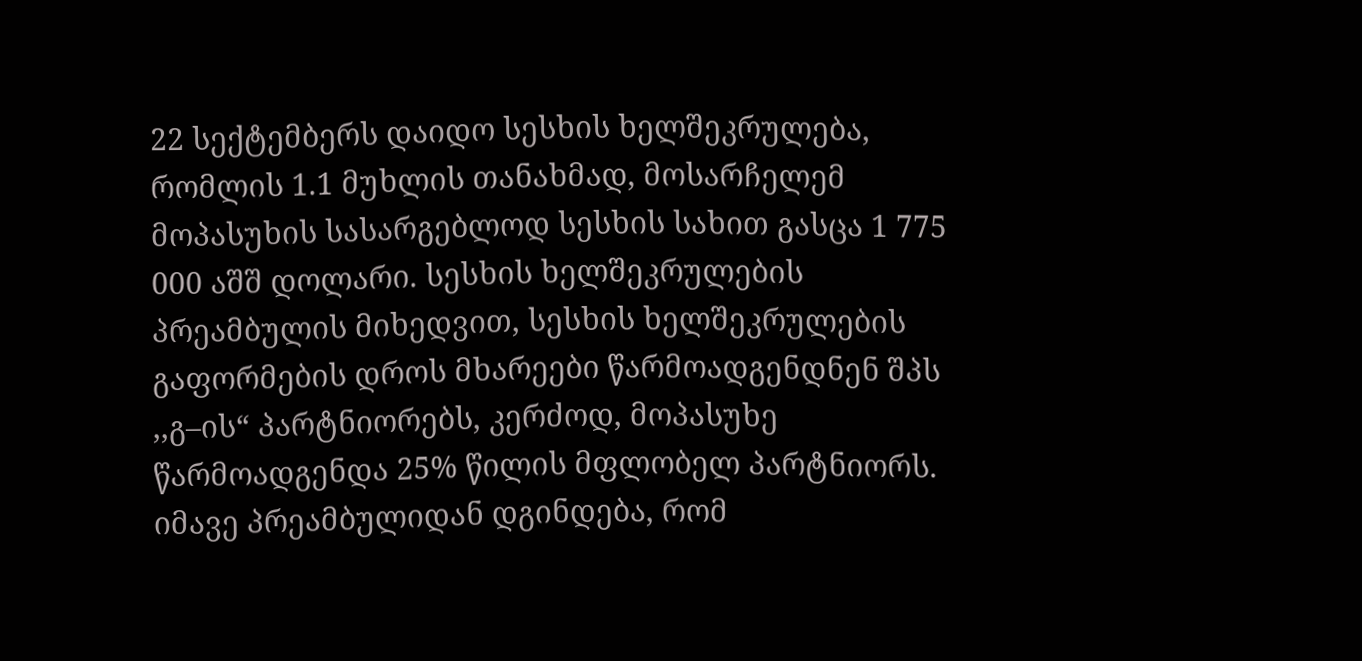22 სექტემბერს დაიდო სესხის ხელშეკრულება, რომლის 1.1 მუხლის თანახმად, მოსარჩელემ მოპასუხის სასარგებლოდ სესხის სახით გასცა 1 775 000 აშშ დოლარი. სესხის ხელშეკრულების პრეამბულის მიხედვით, სესხის ხელშეკრულების გაფორმების დროს მხარეები წარმოადგენდნენ შპს ,,გ–ის“ პარტნიორებს, კერძოდ, მოპასუხე წარმოადგენდა 25% წილის მფლობელ პარტნიორს. იმავე პრეამბულიდან დგინდება, რომ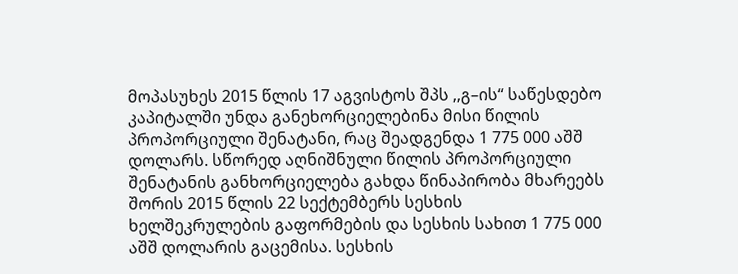მოპასუხეს 2015 წლის 17 აგვისტოს შპს ,,გ–ის“ საწესდებო კაპიტალში უნდა განეხორციელებინა მისი წილის პროპორციული შენატანი, რაც შეადგენდა 1 775 000 აშშ დოლარს. სწორედ აღნიშნული წილის პროპორციული შენატანის განხორციელება გახდა წინაპირობა მხარეებს შორის 2015 წლის 22 სექტემბერს სესხის ხელშეკრულების გაფორმების და სესხის სახით 1 775 000 აშშ დოლარის გაცემისა. სესხის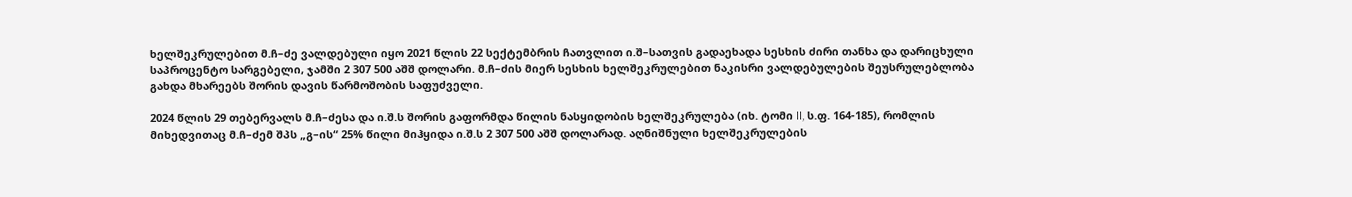ხელშეკრულებით მ.ჩ–ძე ვალდებული იყო 2021 წლის 22 სექტემბრის ჩათვლით ი.შ–სათვის გადაეხადა სესხის ძირი თანხა და დარიცხული საპროცენტო სარგებელი, ჯამში 2 307 500 აშშ დოლარი. მ.ჩ–ძის მიერ სესხის ხელშეკრულებით ნაკისრი ვალდებულების შეუსრულებლობა გახდა მხარეებს შორის დავის წარმოშობის საფუძველი.

2024 წლის 29 თებერვალს მ.ჩ–ძესა და ი.შ.ს შორის გაფორმდა წილის ნასყიდობის ხელშეკრულება (იხ. ტომი II, ს.ფ. 164-185), რომლის მიხედვითაც მ.ჩ–ძემ შპს „გ–ის“ 25% წილი მიჰყიდა ი.შ.ს 2 307 500 აშშ დოლარად. აღნიშნული ხელშეკრულების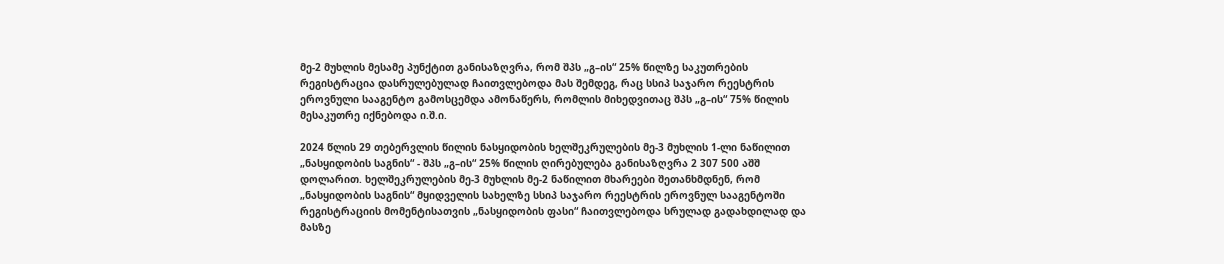მე-2 მუხლის მესამე პუნქტით განისაზღვრა, რომ შპს „გ–ის“ 25% წილზე საკუთრების რეგისტრაცია დასრულებულად ჩაითვლებოდა მას შემდეგ, რაც სსიპ საჯარო რეესტრის ეროვნული სააგენტო გამოსცემდა ამონაწერს, რომლის მიხედვითაც შპს „გ–ის“ 75% წილის მესაკუთრე იქნებოდა ი.შ.ი.

2024 წლის 29 თებერვლის წილის ნასყიდობის ხელშეკრულების მე-3 მუხლის 1-ლი ნაწილით „ნასყიდობის საგნის“ - შპს „გ–ის“ 25% წილის ღირებულება განისაზღვრა 2 307 500 აშშ დოლარით. ხელშეკრულების მე-3 მუხლის მე-2 ნაწილით მხარეები შეთანხმდნენ, რომ „ნასყიდობის საგნის“ მყიდველის სახელზე სსიპ საჯარო რეესტრის ეროვნულ სააგენტოში რეგისტრაციის მომენტისათვის „ნასყიდობის ფასი“ ჩაითვლებოდა სრულად გადახდილად და მასზე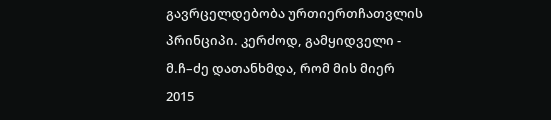გავრცელდებობა ურთიერთჩათვლის პრინციპი. კერძოდ, გამყიდველი - მ.ჩ–ძე დათანხმდა, რომ მის მიერ 2015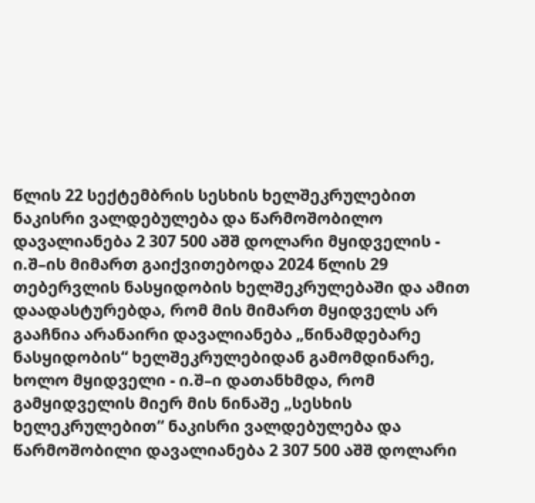წლის 22 სექტემბრის სესხის ხელშეკრულებით ნაკისრი ვალდებულება და წარმოშობილო დავალიანება 2 307 500 აშშ დოლარი მყიდველის - ი.შ–ის მიმართ გაიქვითებოდა 2024 წლის 29 თებერვლის ნასყიდობის ხელშეკრულებაში და ამით დაადასტურებდა, რომ მის მიმართ მყიდველს არ გააჩნია არანაირი დავალიანება „წინამდებარე ნასყიდობის“ ხელშეკრულებიდან გამომდინარე, ხოლო მყიდველი - ი.შ–ი დათანხმდა, რომ გამყიდველის მიერ მის ნინაშე „სესხის ხელეკრულებით“ ნაკისრი ვალდებულება და წარმოშობილი დავალიანება 2 307 500 აშშ დოლარი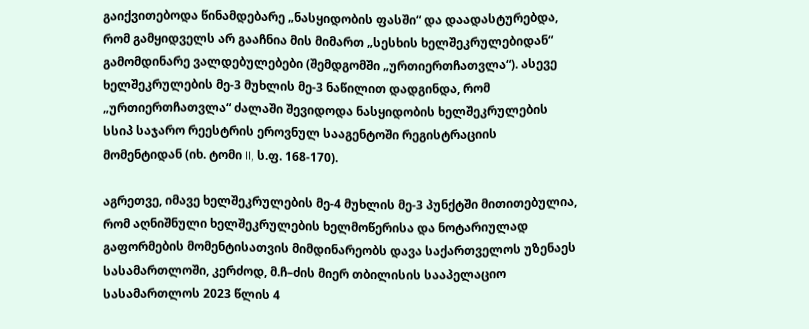გაიქვითებოდა წინამდებარე „ნასყიდობის ფასში“ და დაადასტურებდა, რომ გამყიდველს არ გააჩნია მის მიმართ „სესხის ხელშეკრულებიდან“ გამომდინარე ვალდებულებები (შემდგომში „ურთიერთჩათვლა“). ასევე ხელშეკრულების მე-3 მუხლის მე-3 ნაწილით დადგინდა, რომ „ურთიერთჩათვლა“ ძალაში შევიდოდა ნასყიდობის ხელშეკრულების სსიპ საჯარო რეესტრის ეროვნულ სააგენტოში რეგისტრაციის მომენტიდან (იხ. ტომი II, ს.ფ. 168-170).

აგრეთვე, იმავე ხელშეკრულების მე-4 მუხლის მე-3 პუნქტში მითითებულია, რომ აღნიშნული ხელშეკრულების ხელმოწერისა და ნოტარიულად გაფორმების მომენტისათვის მიმდინარეობს დავა საქართველოს უზენაეს სასამართლოში, კერძოდ, მ.ჩ–ძის მიერ თბილისის სააპელაციო სასამართლოს 2023 წლის 4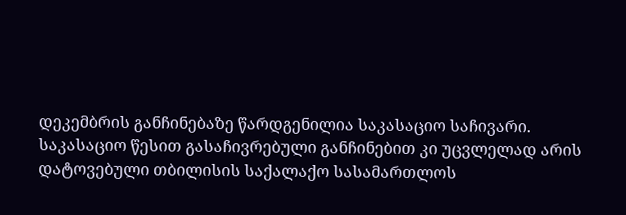დეკემბრის განჩინებაზე წარდგენილია საკასაციო საჩივარი. საკასაციო წესით გასაჩივრებული განჩინებით კი უცვლელად არის დატოვებული თბილისის საქალაქო სასამართლოს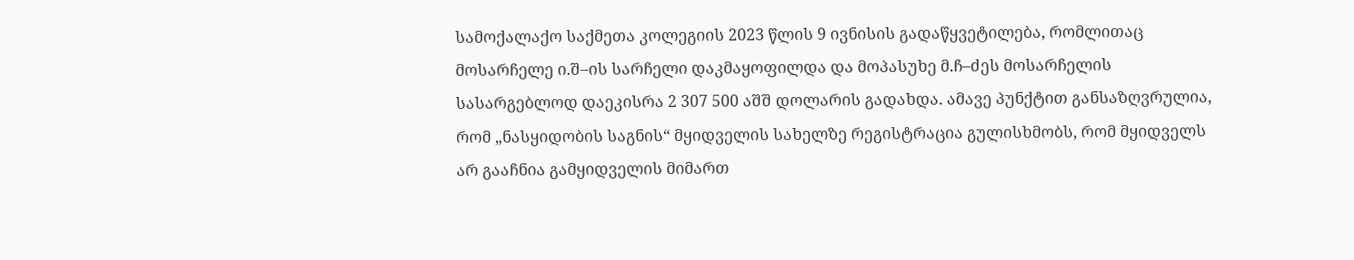სამოქალაქო საქმეთა კოლეგიის 2023 წლის 9 ივნისის გადაწყვეტილება, რომლითაც მოსარჩელე ი.შ–ის სარჩელი დაკმაყოფილდა და მოპასუხე მ.ჩ–ძეს მოსარჩელის სასარგებლოდ დაეკისრა 2 307 500 აშშ დოლარის გადახდა. ამავე პუნქტით განსაზღვრულია, რომ „ნასყიდობის საგნის“ მყიდველის სახელზე რეგისტრაცია გულისხმობს, რომ მყიდველს არ გააჩნია გამყიდველის მიმართ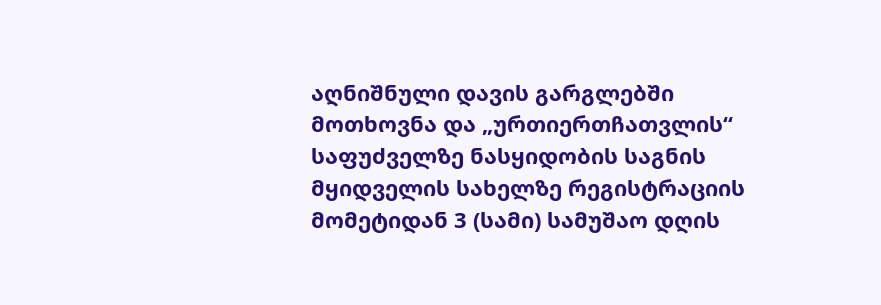აღნიშნული დავის გარგლებში მოთხოვნა და „ურთიერთჩათვლის“ საფუძველზე ნასყიდობის საგნის მყიდველის სახელზე რეგისტრაციის მომეტიდან 3 (სამი) სამუშაო დღის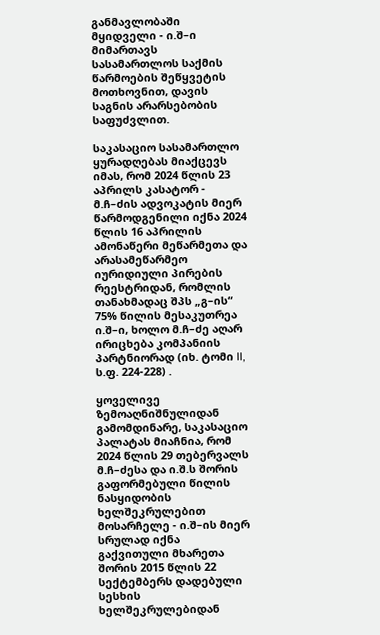განმავლობაში მყიდველი - ი.შ–ი მიმართავს სასამართლოს საქმის წარმოების შეწყვეტის მოთხოვნით, დავის საგნის არარსებობის საფუძვლით.

საკასაციო სასამართლო ყურადღებას მიაქცევს იმას, რომ 2024 წლის 23 აპრილს კასატორ - მ.ჩ–ძის ადვოკატის მიერ წარმოდგენილი იქნა 2024 წლის 16 აპრილის ამონაწერი მეწარმეთა და არასამეწარმეო იურიდიული პირების რეესტრიდან, რომლის თანახმადაც შპს „გ–ის“ 75% წილის მესაკუთრეა ი.შ–ი, ხოლო მ.ჩ–ძე აღარ ირიცხება კომპანიის პარტნიორად (იხ. ტომი II, ს.ფ. 224-228) .

ყოველივე ზემოაღნიშნულიდან გამომდინარე, საკასაციო პალატას მიაჩნია, რომ 2024 წლის 29 თებერვალს მ.ჩ–ძესა და ი.შ.ს შორის გაფორმებული წილის ნასყიდობის ხელშეკრულებით მოსარჩელე - ი.შ–ის მიერ სრულად იქნა გაქვითული მხარეთა შორის 2015 წლის 22 სექტემბერს დადებული სესხის ხელშეკრულებიდან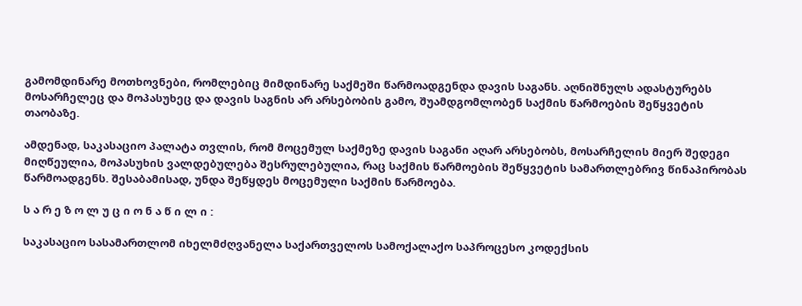გამომდინარე მოთხოვნები, რომლებიც მიმდინარე საქმეში წარმოადგენდა დავის საგანს. აღნიშნულს ადასტურებს მოსარჩელეც და მოპასუხეც და დავის საგნის არ არსებობის გამო, შუამდგომლობენ საქმის წარმოების შეწყვეტის თაობაზე.

ამდენად, საკასაციო პალატა თვლის, რომ მოცემულ საქმეზე დავის საგანი აღარ არსებობს, მოსარჩელის მიერ შედეგი მიღწეულია, მოპასუხის ვალდებულება შესრულებულია, რაც საქმის წარმოების შეწყვეტის სამართლებრივ წინაპირობას წარმოადგენს. შესაბამისად, უნდა შეწყდეს მოცემული საქმის წარმოება.

ს ა რ ე ზ ო ლ უ ც ი ო ნ ა წ ი ლ ი :

საკასაციო სასამართლომ იხელმძღვანელა საქართველოს სამოქალაქო საპროცესო კოდექსის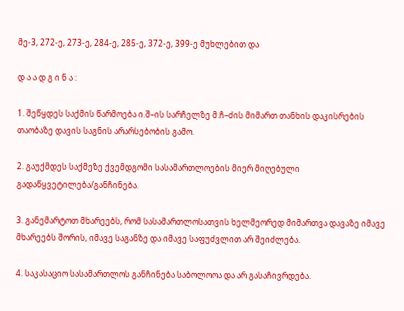მე-3, 272-ე, 273-ე, 284-ე, 285-ე, 372-ე, 399-ე მუხლებით და

დ ა ა დ გ ი ნ ა :

1. შეწყდეს საქმის წარმოება ი.შ–ის სარჩელზე მ.ჩ–ძის მიმართ თანხის დაკისრების თაობაზე დავის საგნის არარსებობის გამო.

2. გაუქმდეს საქმეზე ქვემდგომი სასამართლოების მიერ მიღებული გადაწყვეტილება/განჩინება.

3. განემარტოთ მხარეებს, რომ სასამართლოსათვის ხელმეორედ მიმართვა დავაზე იმავე მხარეებს შორის, იმავე საგანზე და იმავე საფუძვლით არ შეიძლება.

4. საკასაციო სასამართლოს განჩინება საბოლოოა და არ გასაჩივრდება.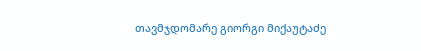თავმჯდომარე გიორგი მიქაუტაძე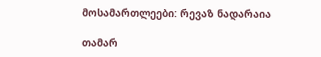მოსამართლეები: რევაზ ნადარაია

თამარ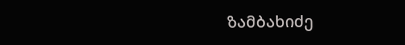ზამბახიძე